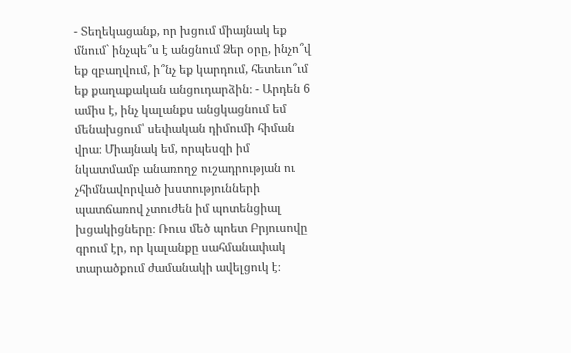- Տեղեկացանք, որ խցում միայնակ եք մնում` ինչպե՞ս է անցնում Ձեր օրը, ինչո՞վ եք զբաղվում, ի՞նչ եք կարդում, հետեւո՞ւմ եք քաղաքական անցուդարձին։ - Արդեն 6 ամիս է, ինչ կալանքս անցկացնում եմ մենախցում՝ սեփական դիմումի հիման վրա։ Միայնակ եմ, որպեսզի իմ նկատմամբ անառողջ ուշադրության ու չհիմնավորված խստությունների պատճառով չտուժեն իմ պոտենցիալ խցակիցները։ Ռուս մեծ պոետ Բրյուսովը գրում էր, որ կալանքը սահմանափակ տարածքում ժամանակի ավելցուկ է։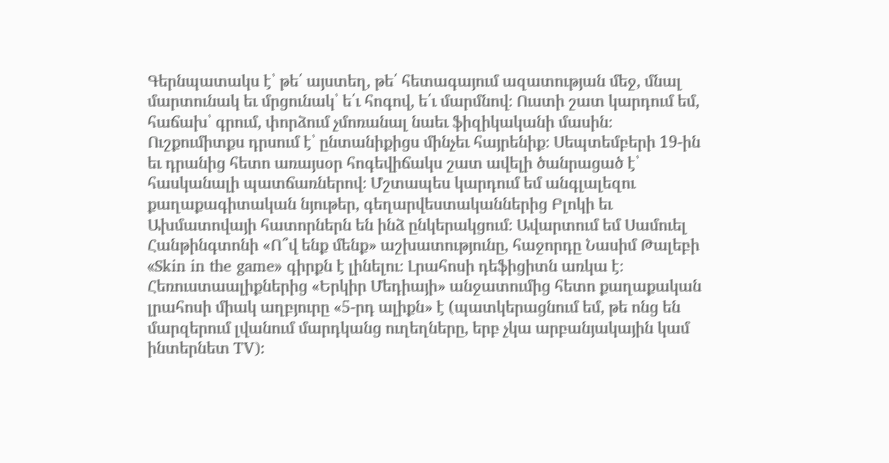Գերնպատակս է՝ թե՛ այստեղ, թե՛ հետագայում ազատության մեջ, մնալ մարտունակ եւ մրցունակ՝ ե՛ւ հոգով, ե՛ւ մարմնով։ Ուստի շատ կարդում եմ, հաճախ՝ գրում, փորձում չմոռանալ նաեւ ֆիզիկականի մասին։ Ուշքումիտքս դրսում է՝ ընտանիքիցս մինչեւ հայրենիք։ Սեպտեմբերի 19-ին եւ դրանից հետո առայսօր հոգեվիճակս շատ ավելի ծանրացած է՝ հասկանալի պատճառներով։ Մշտապես կարդում եմ անգլալեզու քաղաքագիտական նյութեր, գեղարվեստականներից Բլոկի եւ Ախմատովայի հատորներն են ինձ ընկերակցում։ Ավարտում եմ Սամուել Հանթինգտոնի «Ո՞վ ենք մենք» աշխատությունը, հաջորդը Նասիմ Թալեբի «Skin in the game» գիրքն է լինելու։ Լրահոսի դեֆիցիտն առկա է։ Հեռուստաալիքներից «Երկիր Մեդիայի» անջատումից հետո քաղաքական լրահոսի միակ աղբյուրը «5-րդ ալիքն» է (պատկերացնում եմ, թե ոնց են մարզերում լվանում մարդկանց ուղեղները, երբ չկա արբանյակային կամ ինտերնետ TV):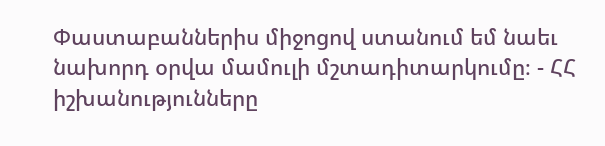Փաստաբաններիս միջոցով ստանում եմ նաեւ նախորդ օրվա մամուլի մշտադիտարկումը։ - ՀՀ իշխանությունները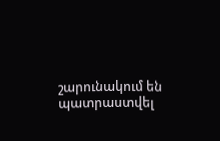շարունակում են պատրաստվել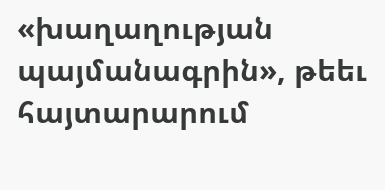«խաղաղության պայմանագրին», թեեւ հայտարարում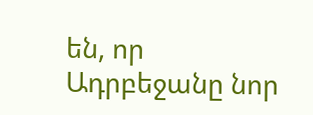են, որ Ադրբեջանը նոր